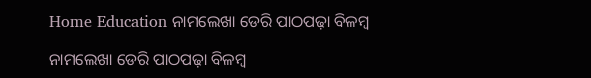Home Education ନାମଲେଖା ଡେରି ପାଠପଢ଼ା ବିଳମ୍ବ

ନାମଲେଖା ଡେରି ପାଠପଢ଼ା ବିଳମ୍ବ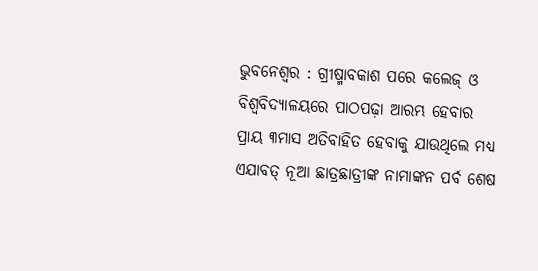ଭୁବନେଶ୍ୱର : ଗ୍ରୀଷ୍ମାବକାଶ ପରେ କଲେଜ୍‍ ଓ ବିଶ୍ୱବିଦ୍ୟାଳୟରେ ପାଠପଢ଼ା ଆରମ୍ଭ ହେବାର ପ୍ରାୟ ୩ମାସ ଅତିବାହିତ ହେବାକୁ ଯାଉଥିଲେ ମଧ୍ୟ ଏଯାବତ୍‍ ନୂଆ ଛାତ୍ରଛାତ୍ରୀଙ୍କ ନାମାଙ୍କନ ପର୍ବ ଶେଷ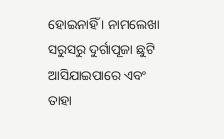ହୋଇନାହିଁ । ନାମଲେଖା ସରୁସରୁ ଦୁର୍ଗାପୂଜା ଛୁଟି ଆସିଯାଇପାରେ ଏବଂ ତାହା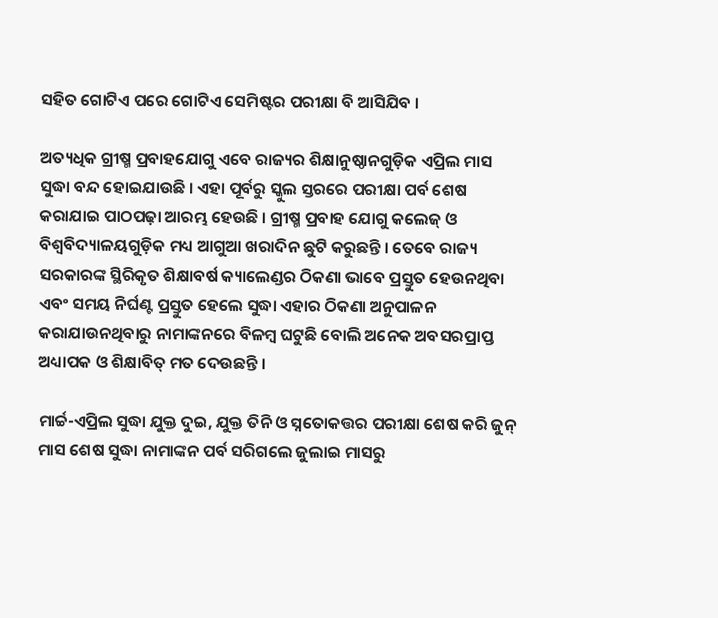ସହିତ ଗୋଟିଏ ପରେ ଗୋଟିଏ ସେମିଷ୍ଟର ପରୀକ୍ଷା ବି ଆସିଯିବ ।

ଅତ୍ୟଧିକ ଗ୍ରୀଷ୍ମ ପ୍ରବାହଯୋଗୁ ଏବେ ରାଜ୍ୟର ଶିକ୍ଷାନୁଷ୍ଠାନଗୁଡ଼ିକ ଏପ୍ରିଲ ମାସ ସୁଦ୍ଧା ବନ୍ଦ ହୋଇଯାଉଛି । ଏହା ପୂର୍ବରୁ ସ୍କୁଲ ସ୍ତରରେ ପରୀକ୍ଷା ପର୍ବ ଶେଷ କରାଯାଇ ପାଠପଢ଼ା ଆରମ୍ଭ ହେଉଛି । ଗ୍ରୀଷ୍ମ ପ୍ରବାହ ଯୋଗୁ କଲେଜ୍‍ ଓ ବିଶ୍ୱବିଦ୍ୟାଳୟଗୁଡ଼ିକ ମଧ୍ୟ ଆଗୁଆ ଖରାଦିନ ଛୁଟି କରୁଛନ୍ତି । ତେବେ ରାଜ୍ୟ ସରକାରଙ୍କ ସ୍ଥିରିକୃତ ଶିକ୍ଷାବର୍ଷ କ୍ୟାଲେଣ୍ଡର ଠିକଣା ଭାବେ ପ୍ରସ୍ତୁତ ହେଉନଥିବା ଏବଂ ସମୟ ନିର୍ଘଣ୍ଟ ପ୍ରସ୍ତୁତ ହେଲେ ସୁଦ୍ଧା ଏହାର ଠିକଣା ଅନୁପାଳନ କରାଯାଉନଥିବାରୁ ନାମାଙ୍କନରେ ବିଳମ୍ବ ଘଟୁଛି ବୋଲି ଅନେକ ଅବସରପ୍ରାପ୍ତ ଅଧ୍ୟାପକ ଓ ଶିକ୍ଷାବିତ୍‍ ମତ ଦେଉଛନ୍ତି ।

ମାର୍ଚ୍ଚ-ଏପ୍ରିଲ ସୁଦ୍ଧା ଯୁକ୍ତ ଦୁଇ, ଯୁକ୍ତ ତିନି ଓ ସ୍ନତୋକତ୍ତର ପରୀକ୍ଷା ଶେଷ କରି ଜୁନ୍‍ ମାସ ଶେଷ ସୁଦ୍ଧା ନାମାଙ୍କନ ପର୍ବ ସରିଗଲେ ଜୁଲାଇ ମାସରୁ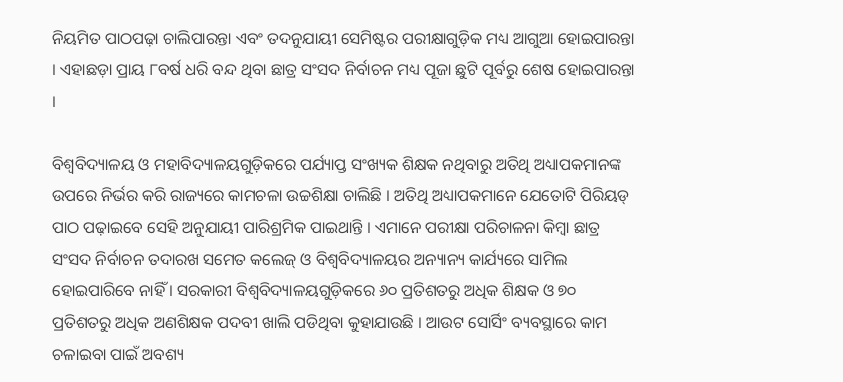ନିୟମିତ ପାଠପଢ଼ା ଚାଲିପାରନ୍ତା ଏବଂ ତଦନୁଯାୟୀ ସେମିଷ୍ଟର ପରୀକ୍ଷାଗୁଡ଼ିକ ମଧ୍ୟ ଆଗୁଆ ହୋଇପାରନ୍ତା । ଏହାଛଡ଼ା ପ୍ରାୟ ୮ବର୍ଷ ଧରି ବନ୍ଦ ଥିବା ଛାତ୍ର ସଂସଦ ନିର୍ବାଚନ ମଧ୍ୟ ପୂଜା ଛୁଟି ପୂର୍ବରୁ ଶେଷ ହୋଇପାରନ୍ତା ।

ବିଶ୍ୱବିଦ୍ୟାଳୟ ଓ ମହାବିଦ୍ୟାଳୟଗୁଡ଼ିକରେ ପର୍ଯ୍ୟାପ୍ତ ସଂଖ୍ୟକ ଶିକ୍ଷକ ନଥିବାରୁ ଅତିଥି ଅଧ୍ୟାପକମାନଙ୍କ ଉପରେ ନିର୍ଭର କରି ରାଜ୍ୟରେ କାମଚଳା ଉଚ୍ଚଶିକ୍ଷା ଚାଲିଛି । ଅତିଥି ଅଧ୍ୟାପକମାନେ ଯେତୋଟି ପିରିୟଡ୍‍ ପାଠ ପଢ଼ାଇବେ ସେହି ଅନୁଯାୟୀ ପାରିଶ୍ରମିକ ପାଇଥାନ୍ତି । ଏମାନେ ପରୀକ୍ଷା ପରିଚାଳନା କିମ୍ବା ଛାତ୍ର ସଂସଦ ନିର୍ବାଚନ ତଦାରଖ ସମେତ କଲେଜ୍‍ ଓ ବିଶ୍ୱବିଦ୍ୟାଳୟର ଅନ୍ୟାନ୍ୟ କାର୍ଯ୍ୟରେ ସାମିଲ ହୋଇପାରିବେ ନାହିଁ । ସରକାରୀ ବିଶ୍ୱବିଦ୍ୟାଳୟଗୁଡ଼ିକରେ ୬୦ ପ୍ରତିଶତରୁ ଅଧିକ ଶିକ୍ଷକ ଓ ୭୦ ପ୍ରତିଶତରୁ ଅଧିକ ଅଣଶିକ୍ଷକ ପଦବୀ ଖାଲି ପଡିଥିବା କୁହାଯାଉଛି । ଆଉଟ ସୋର୍ସିଂ ବ୍ୟବସ୍ଥାରେ କାମ ଚଳାଇବା ପାଇଁ ଅବଶ୍ୟ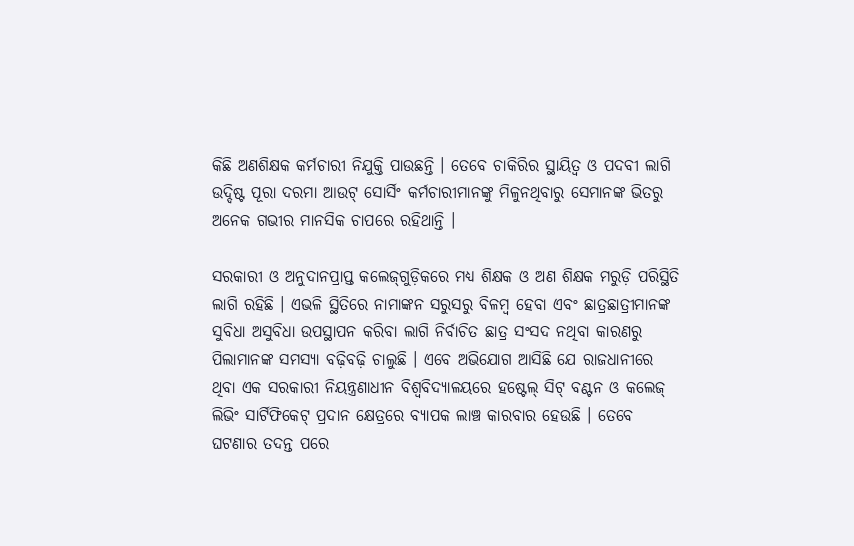କିଛି ଅଣଶିକ୍ଷକ କର୍ମଚାରୀ ନିଯୁକ୍ତି ପାଉଛନ୍ତି । ତେବେ ଚାକିରିର ସ୍ଥାୟିତ୍ୱ ଓ ପଦବୀ ଲାଗି ଉଦ୍ଦିଷ୍ଟ ପୂରା ଦରମା ଆଉଟ୍‍ ସୋର୍ସିଂ କର୍ମଚାରୀମାନଙ୍କୁ ମିଳୁନଥିବାରୁ ସେମାନଙ୍କ ଭିତରୁ ଅନେକ ଗଭୀର ମାନସିକ ଚାପରେ ରହିଥାନ୍ତି ।

ସରକାରୀ ଓ ଅନୁଦାନପ୍ରାପ୍ତ କଲେଜ୍‍ଗୁଡ଼ିକରେ ମଧ୍ୟ ଶିକ୍ଷକ ଓ ଅଣ ଶିକ୍ଷକ ମରୁଡ଼ି ପରିସ୍ଥିତି ଲାଗି ରହିଛି । ଏଭଳି ସ୍ଥିତିରେ ନାମାଙ୍କନ ସରୁସରୁ ବିଳମ୍ବ ହେବା ଏବଂ ଛାତ୍ରଛାତ୍ରୀମାନଙ୍କ ସୁବିଧା ଅସୁବିଧା ଉପସ୍ଥାପନ କରିବା ଲାଗି ନିର୍ବାଚିତ ଛାତ୍ର ସଂସଦ ନଥିବା କାରଣରୁ ପିଲାମାନଙ୍କ ସମସ୍ୟା ବଢ଼ିବଢ଼ି ଚାଲୁଛି । ଏବେ ଅଭିଯୋଗ ଆସିଛି ଯେ ରାଜଧାନୀରେ ଥିବା ଏକ ସରକାରୀ ନିୟନ୍ତ୍ରଣାଧୀନ ବିଶ୍ୱବିଦ୍ୟାଳୟରେ ହଷ୍ଟେଲ୍‍ ସିଟ୍‍ ବଣ୍ଟନ ଓ କଲେଜ୍‍ ଲିଭିଂ ସାର୍ଟିଫିକେଟ୍‍ ପ୍ରଦାନ କ୍ଷେତ୍ରରେ ବ୍ୟାପକ ଲାଞ୍ଚ କାରବାର ହେଉଛି । ତେବେ ଘଟଣାର ତଦନ୍ତ ପରେ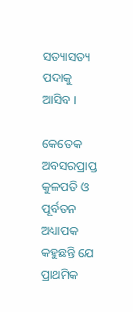ସତ୍ୟାସତ୍ୟ ପଦାକୁ ଆସିବ ।

କେତେକ ଅବସରପ୍ରାପ୍ତ କୁଳପତି ଓ ପୂର୍ବତନ ଅଧ୍ୟାପକ କହୁଛନ୍ତି ଯେ ପ୍ରାଥମିକ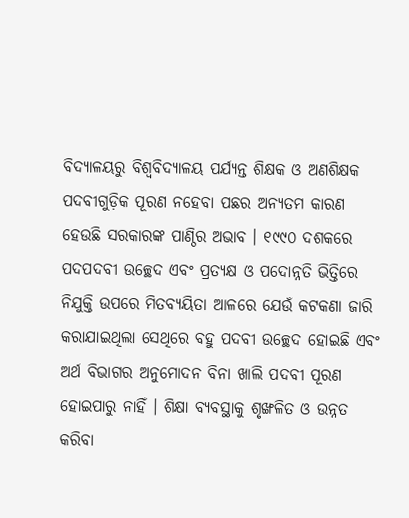ବିଦ୍ୟାଳୟରୁ ବିଶ୍ୱବିଦ୍ୟାଳୟ ପର୍ଯ୍ୟନ୍ତ ଶିକ୍ଷକ ଓ ଅଣଶିକ୍ଷକ ପଦବୀଗୁଡ଼ିକ ପୂରଣ ନହେବା ପଛର ଅନ୍ୟତମ କାରଣ ହେଉଛି ସରକାରଙ୍କ ପାଣ୍ଠିର ଅଭାବ । ୧୯୯୦ ଦଶକରେ ପଦପଦବୀ ଉଚ୍ଛେଦ ଏବଂ ପ୍ରତ୍ୟକ୍ଷ ଓ ପଦୋନ୍ନତି ଭିତ୍ତିରେ ନିଯୁକ୍ତି ଉପରେ ମିତବ୍ୟୟିତା ଆଳରେ ଯେଉଁ କଟକଣା ଜାରି କରାଯାଇଥିଲା ସେଥିରେ ବହୁ ପଦବୀ ଉଚ୍ଛେଦ ହୋଇଛି ଏବଂ ଅର୍ଥ ବିଭାଗର ଅନୁମୋଦନ ବିନା ଖାଲି ପଦବୀ ପୂରଣ ହୋଇପାରୁ ନାହିଁ । ଶିକ୍ଷା ବ୍ୟବସ୍ଥାକୁ ଶୃଙ୍ଖଳିତ ଓ ଉନ୍ନତ କରିବା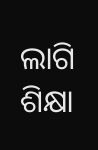ଲାଗି ଶିକ୍ଷା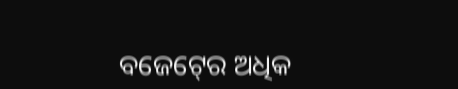ବଜେଟ୍‍ରେ ଅଧିକ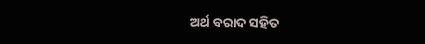ଅର୍ଥ ବରାଦ ସହିତ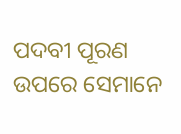ପଦବୀ ପୂରଣ ଉପରେ ସେମାନେ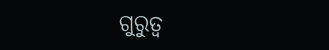ଗୁରୁତ୍ୱ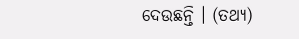ଦେଉଛନ୍ତି । (ତଥ୍ୟ)